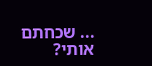... שכחתם אותי?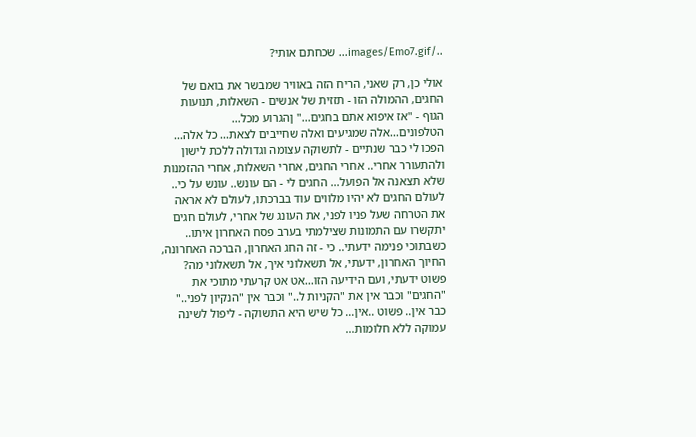../images/Emo7.gif... שכחתם אותי?

אולי כן, רק שאני, הריח הזה באוויר שמבשר את בואם של החגים, ההמולה הזו - תזזית של אנשים - השאלות, תנועות הגוף - "אז איפוא אתם בחגים..." ןהגרוע מכל... הטלפונים...אלה שמגיעים ואלה שחייבים לצאת... כל אלה... הפכו לי כבר שנתיים - לתשוקה עצומה וגדולה ללכת לישון ולהתעורר אחרי.. אחרי החגים, אחרי השאלות, אחרי ההזמנות שלא תצאנה אל הפועל... החגים לי - הם עונש.. עונש על כי.. לעולם החגים לא יהיו מלווים עוד בברכתו, לעולם לא אראה את הטרחה שעל פניו לפני, את העונג של אחרי, לעולם חגים יתקשרו עם התמונות שצילמתי בערב פסח האחרון איתו.. כשבתוכי פנימה ידעתי.. כי - זה החג האחרון, הברכה האחרונה, החיוך האחרון, ידעתי, אל תשאלוני איך, אל תשאלוני מה? פשוט ידעתי, ועם הידיעה הזו...אט אט קרעתי מתוכי את "החגים" וכבר אין את "הקניות ל.." וכבר אין "הנקיון לפני.." כבר אין.. פשוט ..אין... כל שיש היא התשוקה - ליפול לשינה עמוקה ללא חלומות...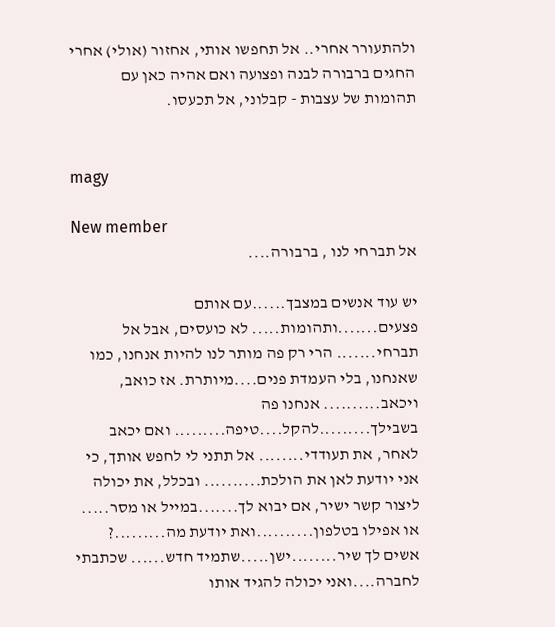ולהתעורר אחרי.. אל תחפשו אותי, אחזור (אולי) אחרי החגים ברבורה לבנה ופצועה ואם אהיה כאן עם תהומות של עצבות - קבלוני, אל תכעסו.


magy

New member
אל תברחי לנו , ברבורה....

יש עוד אנשים במצבך......עם אותם פצעים.......ותהומות..... לא כועסים, אבל אל תברחי....... הרי רק פה מותר לנו להיות אנחנו, כמו שאנחנו, בלי העמדת פנים....מיותרת. אז כואב, ויכאב.......... אנחנו פה בשבילך.........להקל....טיפה......... ואם יכאב לאחר, את תעודדי........ אל תתני לי לחפש אותך, כי אני יודעת לאן את הולכת.......... ובכלל, את יכולה ליצור קשר ישיר, אם יבוא לך.......במייל או מסר..... או אפילו בטלפון..........ואת יודעת מה.........? אשים לך שיר........ישן.....שתמיד חדש...... שכתבתי לחברה....ואני יכולה להגיד אותו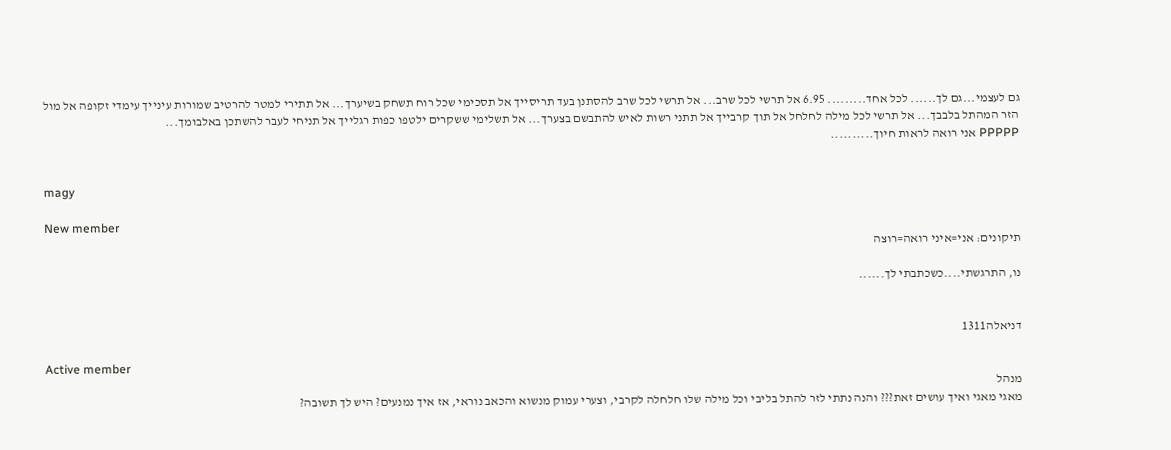גם לעצמי...גם לך...... לכל אחד......... 6.95 אל תרשי לכל שרב... אל תרשי לכל שרב להסתנן בעד תריסייך אל תסכימי שכל רוח תשחק בשיערך... אל תתירי למטר להרטיב שמורות עינייך עימדי זקופה אל מול הזר המהתל בלבבך... אל תרשי לכל מילה לחלחל אל תוך קרבייך אל תתני רשות לאיש להתבשם בצערך... אל תשלימי ששקרים ילטפו כפות רגלייך אל תניחי לעבר להשתכן באלבומך...
PPPPP אני רואה לראות חיוך..........


magy

New member
תיקונים: אני=איני רואה=רוצה

נו, התרגשתי....כשכתבתי לך......


דניאלה1311

Active member
מנהל
מאגי מאגי ואיך עושים זאת??? והנה נתתי לזר להתל בליבי וכל מילה שלו חלחלה לקרבי, וצערי עמוק מנשוא והכאב נוראי, אז איך נמנעים? היש לך תשובה?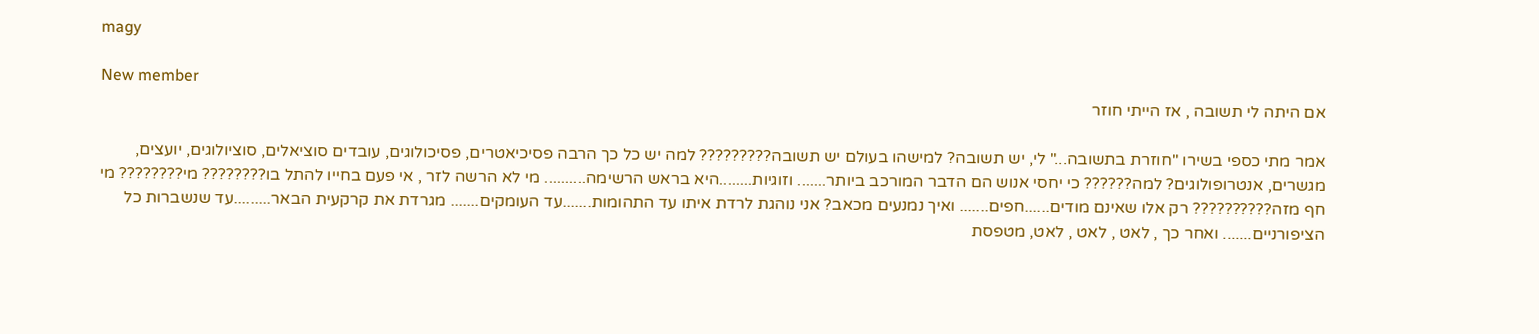magy

New member
אם היתה לי תשובה , אז הייתי חוזר

אמר מתי כספי בשירו "חוזרת בתשובה..." לי, יש תשובה? למישהו בעולם יש תשובה????????? למה יש כל כך הרבה פסיכיאטרים, פסיכולוגים, עובדים סוציאלים, סוציולוגים, יועצים, מגשרים, אנטרופולוגים? למה?????? כי יחסי אנוש הם הדבר המורכב ביותר....... וזוגיות........היא בראש הרשימה.......... מי לא הרשה לזר , אי פעם בחייו להתל בו???????? מי???????? מי חף מזה?????????? רק אלו שאינם מודים......חפים....... ואיך נמנעים מכאב? אני נוהגת לרדת איתו עד התהומות.......עד העומקים....... מגרדת את קרקעית הבאר.........עד שנשברות כל הציפורניים....... ואחר כך , לאט , לאט , לאט, מטפסת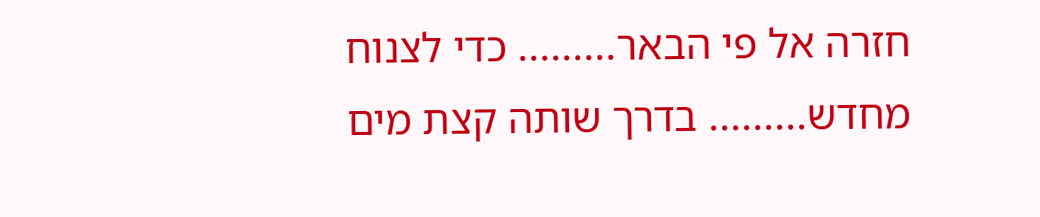חזרה אל פי הבאר......... כדי לצנוח מחדש......... בדרך שותה קצת מים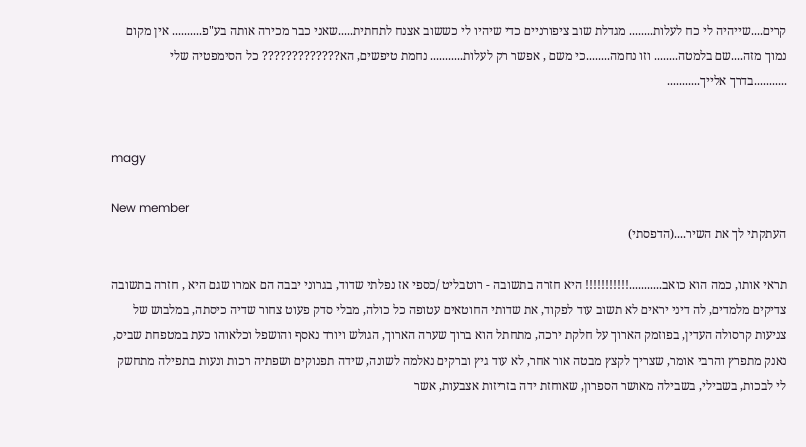קרים....שייהיה לי כח לעלות........ מגדלת שוב ציפורניים כדי שיהיו לי כששוב אצנח לתחתית.....שאני כבר מכירה אותה בע"פ.......... אין מקום נמוך מזה....שם בלמטה........ וזו נחמה........כי משם , אפשר רק לעלות........... נחמת טיפשים, הא????????????? כל הסימפטיה שלי ...........בדרך אלייך...........


magy

New member
העתקתי לך את השיר....(הדפסתי)

תראי אותו, כמה הוא כואב...........!!!!!!!!!!! היא חזרה בתשובה - רוטבליט /כספי אז נפלתי שדוד, בגרוני יבבה הם אמרו שגם היא , חזרה בתשובה צדיקים מלמדים, לה דיני יראים לא תשוב עוד לפקוד, את שדותי החוטאים עטופה כל כולה, מבלי סדק פעוט צחור שדיה כיסתה, במלבוש של צניעות קרסולה העדין, בפוזמק הארוך על חלקת ירכה, מתחתל הוא ברוך שערה הארוך, הגולש ויורד נאסף והושפל וכלאוהו כעת במטפחת שביס, נאנק מתפרץ והרבי אומר, שצריך לקצץ מבטה אור אחר, לא עוד גיץ וברקים נאלמה לשונה, שידה תפנוקים ושפתיה רכות ונעות בתפילה מתחשק לי לבכות, בשבילי, בשבילה מאושר הספרון, שאוחזת ידה בזריזות אצבעות, אשר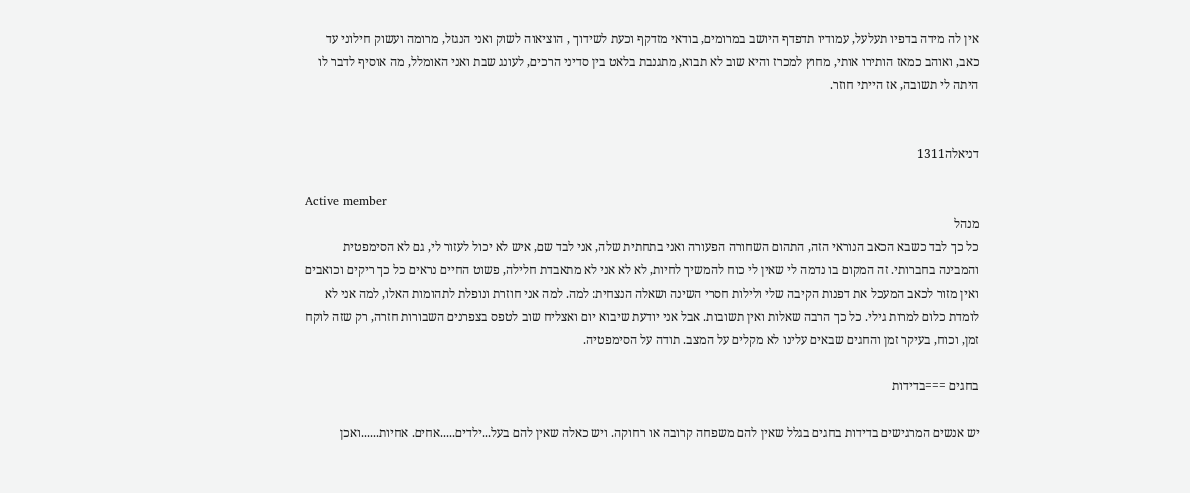אין לה מידה בדפיו תעלעל, עמודיו תדפדף היושב במרומים, בודאי מזדקף וכעת לשידוך , הוציאוה לשוק ואני הנגזל, מרומה ועשוק חילוני עד כאב, ואוהב כמאז הותירו אותי, מחוץ למכרז והיא שוב לא תבוא, מתגנבת בלאט בין סדיני הרכים, לעונג שבת ואני האומלל, מה אוסיף לדבר לו היתה לי תשובה, אז הייתי חוזר.


דניאלה1311

Active member
מנהל
כל כך לבד כשבא הכאב הנוראי הזה, התהום השחורה הפעורה ואני בתחתית שלה, אני לבד שם, איש לא יכול לעזור לי, גם לא הסימפטית והמבינה בחברותי. זה המקום בו נדמה לי שאין לי כוח להמשיך לחיות, לא לא אני לא מתאבדת חלילה, פשוט החיים נראים כל כך ריקים וכואבים ואין מזור לכאב המעכל את דפנות הקיבה שלי ולילות חסרי השינה ושאלה הנצחית: למה. למה אני חוזרת ונופלת לתהומות האלו, למה אני לא לומדת כלום למרות גילי. כל כך הרבה שאלות ואין תשובות. אבל אני יודעת שיבוא יום ואצליח שוב לטפס בצפרנים השבורות חזרה, רק שזה לוקח זמן, וכוח, בעיקר זמן והחגים שבאים עלינו לא מקלים על המצב. תודה על הסימפטיה.

בחגים ===בדידות

יש אנשים המרגישים בדידות בחגים בגלל שאין להם משפחה קרובה או רחוקה. ויש כאלה שאין להם בעל...ילדים.....אחים. אחיות......ואכן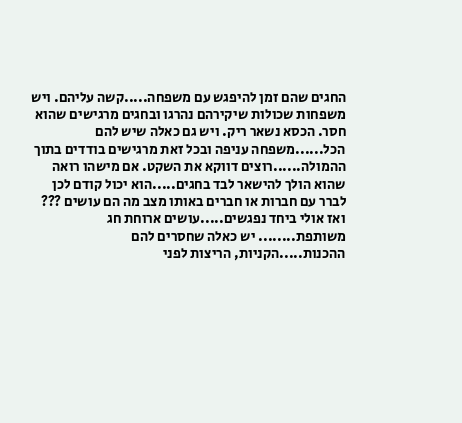החגים שהם זמן להיפגש עם משפחה.....קשה עליהם. ויש משפחות שכולות שיקירהם נהרגו ובחגים מרגישים שהוא חסר. הכסא נשאר ריק. ויש גם כאלה שיש להם הכל......משפחה עניפה ובכל זאת מרגישים בודדים בתוך ההמולה......רוצים דווקא את השקט. אם מישהו רואה שהוא הולך להישאר לבד בחגים.....הוא יכול קודם לכן לברר עם חברות או חברים באותו מצב מה הם עושים ??? ואז אולי ביחד נפגשים.....עושים ארוחת חג משותפת........ יש כאלה שחסרים להם ההכנות.....הקניות, הריצות לפני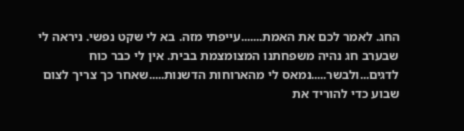החג. לאמר לכם את האמת.......עייפתי מזה. בא לי שקט נפשי. ניראה לי שבערב חג נהיה משפחתנו המצומצמת בבית. אין לי כבר כוח לדגים...ולבשר.....נמאס לי מהארוחות הדשנות.....שאחר כך צריך לצום שבוע כדי להוריד את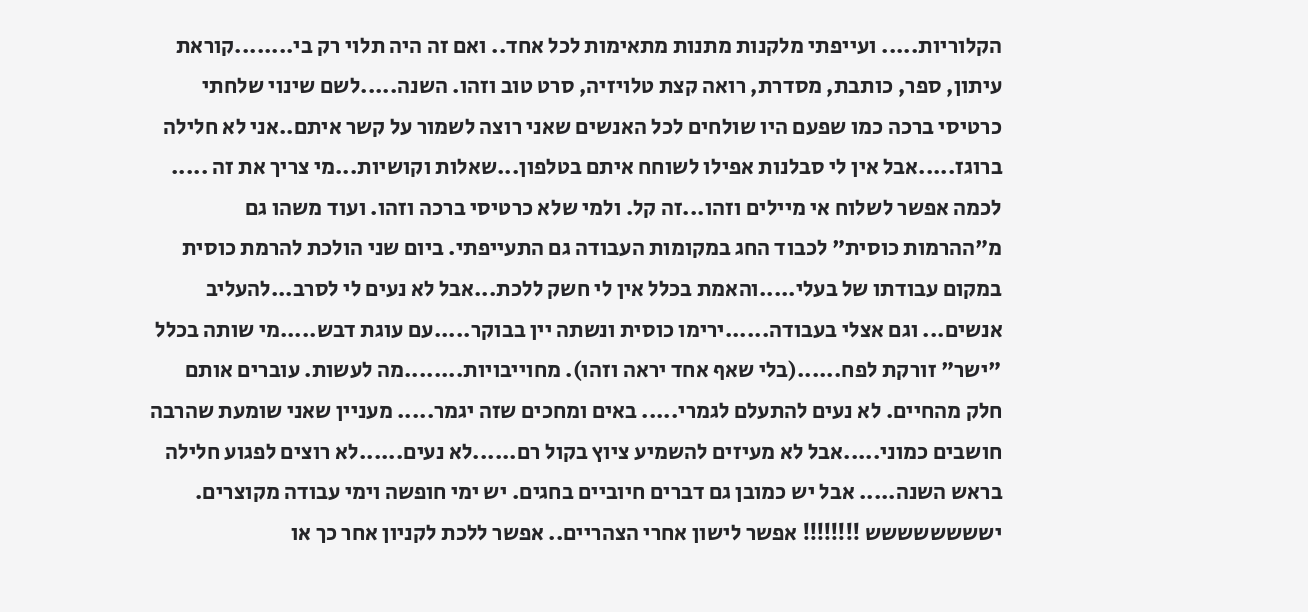הקלוריות..... ועייפתי מלקנות מתנות מתאימות לכל אחד.. ואם זה היה תלוי רק בי........קוראת עיתון, ספר, כותבת, מסדרת, רואה קצת טלויזיה, סרט טוב וזהו. השנה.....לשם שינוי שלחתי כרטיסי ברכה כמו שפעם היו שולחים לכל האנשים שאני רוצה לשמור על קשר איתם..אני לא חלילה ברוגז.....אבל אין לי סבלנות אפילו לשוחח איתם בטלפון...שאלות וקושיות...מי צריך את זה ..... לכמה אפשר לשלוח אי מיילים וזהו...זה קל. ולמי שלא כרטיסי ברכה וזהו. ועוד משהו גם מ"ההרמות כוסית" לכבוד החג במקומות העבודה גם התעייפתי. ביום שני הולכת להרמת כוסית במקום עבודתו של בעלי.....והאמת בכלל אין לי חשק ללכת...אבל לא נעים לי לסרב...להעליב אנשים... וגם אצלי בעבודה......ירימו כוסית ונשתה יין בבוקר.....עם עוגת דבש.....מי שותה בכלל "ישר" זורקת לפח......(בלי שאף אחד יראה וזהו). מחוייבויות........מה לעשות. עוברים אותם חלק מהחיים. לא נעים להתעלם לגמרי..... באים ומחכים שזה יגמר..... מעניין שאני שומעת שהרבה חושבים כמוני.....אבל לא מעיזים להשמיע ציוץ בקול רם......לא נעים......לא רוצים לפגוע חלילה בראש השנה..... אבל יש כמובן גם דברים חיוביים בחגים. יש ימי חופשה וימי עבודה מקוצרים. ישששששששש !!!!!!!! אפשר לישון אחרי הצהריים.. אפשר ללכת לקניון אחר כך או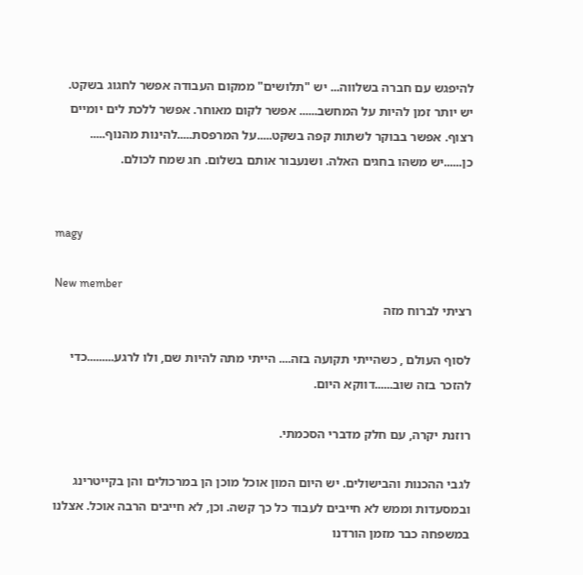להיפגש עם חברה בשלווה... יש "תלושים" ממקום העבודה אפשר לחגוג בשקט. יש יותר זמן להיות על המחשב...... אפשר לקום מאוחר. אפשר ללכת לים יומיים רצוף. אפשר בבוקר לשתות קפה בשקט.....על המרפסת.....להינות מהנוף..... כן......יש משהו בחגים האלה. ושנעבור אותם בשלום. חג שמח לכולם.


magy

New member
רציתי לברוח מזה

לסוף העולם , כשהייתי תקועה בזה.... הייתי מתה להיות שם, ולו לרגע.........כדי להזכר בזה שוב......דווקא היום.

רוזנת יקרה, עם חלק מדברי הסכמתי.

לגבי ההכנות והבישולים. יש היום המון אוכל מוכן הן במרכולים והן בקייטרינג ובמסעדות וממש לא חייבים לעבוד כל כך קשה. וכן, לא חייבים הרבה אוכל. אצלנו במשפחה כבר מזמן הורדנו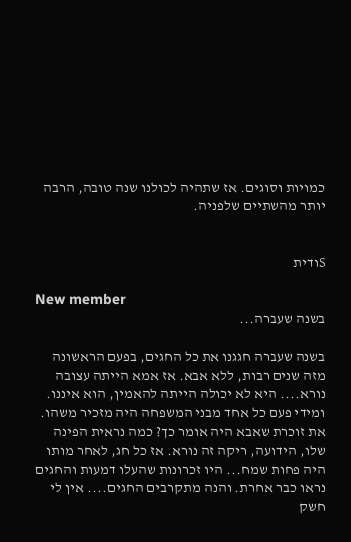כמויות וסוגים. אז שתהיה לכולנו שנה טובה, הרבה יותר מהשתיים שלפניה.


Sודית

New member
בשנה שעברה...

בשנה שעברה חגגנו את כל החגים, בפעם הראשונה מזה שנים רבות, ללא אבא. אז אמא הייתה עצובה נורא.... היא לא יכולה הייתה להאמין, הוא איננו. ומידי פעם כל אחד מבני המשפחה היה מזכיר משהו. את זוכרת שאבא היה אומר כך? כמה נראית הפינה שלו, הידועה, ריקה זה נורא. אז כל חג, לאחר מותו היה פחות שמח... היו זכרונות שהעלו דמעות והחגים נראו כבר אחרת. והנה מתקרבים החגים.... אין לי חשק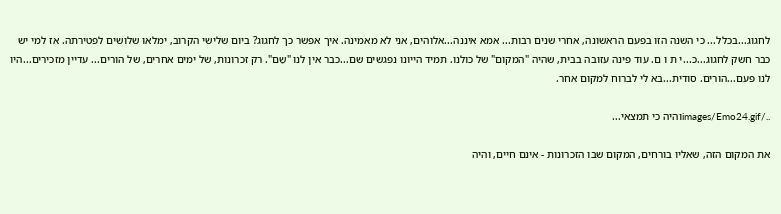לחגוג...בכלל... כי השנה הזו בפעם הראשונה, אחרי שנים רבות... אמא איננה...אלוהים, אני לא מאמינה. איך אפשר כך לחגוג? ביום שלישי הקרוב, ימלאו שלושים לפטירתה. אז למי יש כבר חשק לחגוג...כ...י ת ו ם. עוד פינה עזובה בבית, שהיה "המקום" של כולנו. תמיד הייונו נפגשים שם...כבר אין לנו "שַם". רק זכרונות, של ימים אחרים, של הורים... עדיין מזכירים...היו לנו פעם...הורים. סודית...בא לי לברוח למקום אחר.

../images/Emo24.gifוהיה כי תמצאי...

את המקום הזה, שאליו בורחים, המקום שבו הזכרונות - אינם חיים, והיה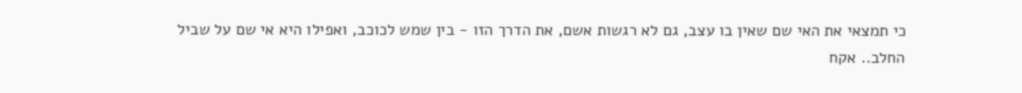כי תמצאי את האי שם שאין בו עצב, גם לא רגשות אשם, את הדרך הזו - בין שמש לכוכב, ואפילו היא אי שם על שביל החלב.. אקח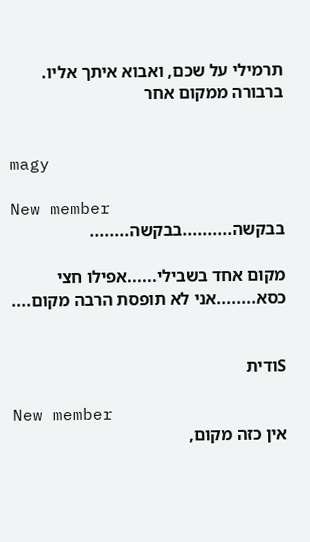תרמילי על שכם, ואבוא איתך אליו. ברבורה ממקום אחר


magy

New member
בבקשה..........בבקשה........

מקום אחד בשבילי......אפילו חצי כסא........אני לא תופסת הרבה מקום....


Sודית

New member
אין כזה מקום,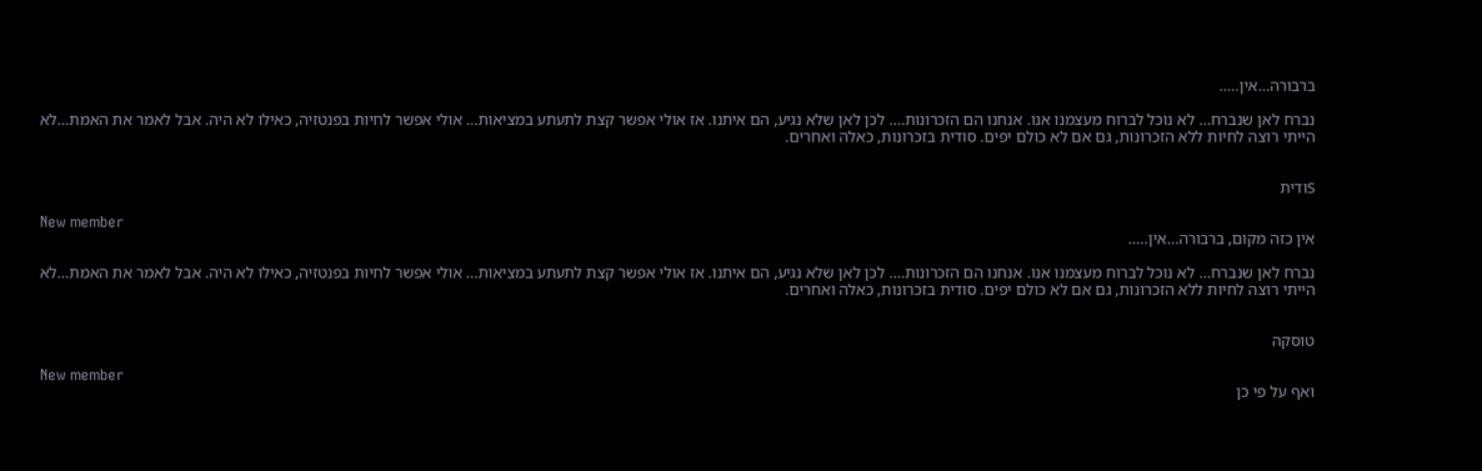ברבורה...אין.....

נברח לאן שנברח... לא נוכל לברוח מעצמנו אנו. אנחנו הם הזכרונות.... לכן לאן שלא נגיע, הם איתנו. אז אולי אפשר קצת לתעתע במציאות... אולי אפשר לחיות בפנטזיה, כאילו לא היה. אבל לאמר את האמת...לא הייתי רוצה לחיות ללא הזכרונות, גם אם לא כולם יפים. סודית בזכרונות, כאלה ואחרים.


Sודית

New member
אין כזה מקום, ברבורה...אין.....

נברח לאן שנברח... לא נוכל לברוח מעצמנו אנו. אנחנו הם הזכרונות.... לכן לאן שלא נגיע, הם איתנו. אז אולי אפשר קצת לתעתע במציאות... אולי אפשר לחיות בפנטזיה, כאילו לא היה. אבל לאמר את האמת...לא הייתי רוצה לחיות ללא הזכרונות, גם אם לא כולם יפים. סודית בזכרונות, כאלה ואחרים.


טוסקה

New member
ואף על פי כן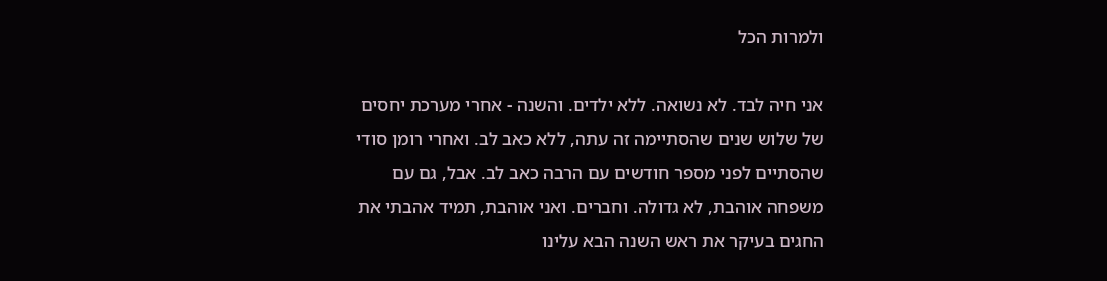ולמרות הכל

אני חיה לבד. לא נשואה. ללא ילדים. והשנה - אחרי מערכת יחסים של שלוש שנים שהסתיימה זה עתה, ללא כאב לב. ואחרי רומן סודי שהסתיים לפני מספר חודשים עם הרבה כאב לב. אבל, גם עם משפחה אוהבת, לא גדולה. וחברים. ואני אוהבת, תמיד אהבתי את החגים בעיקר את ראש השנה הבא עלינו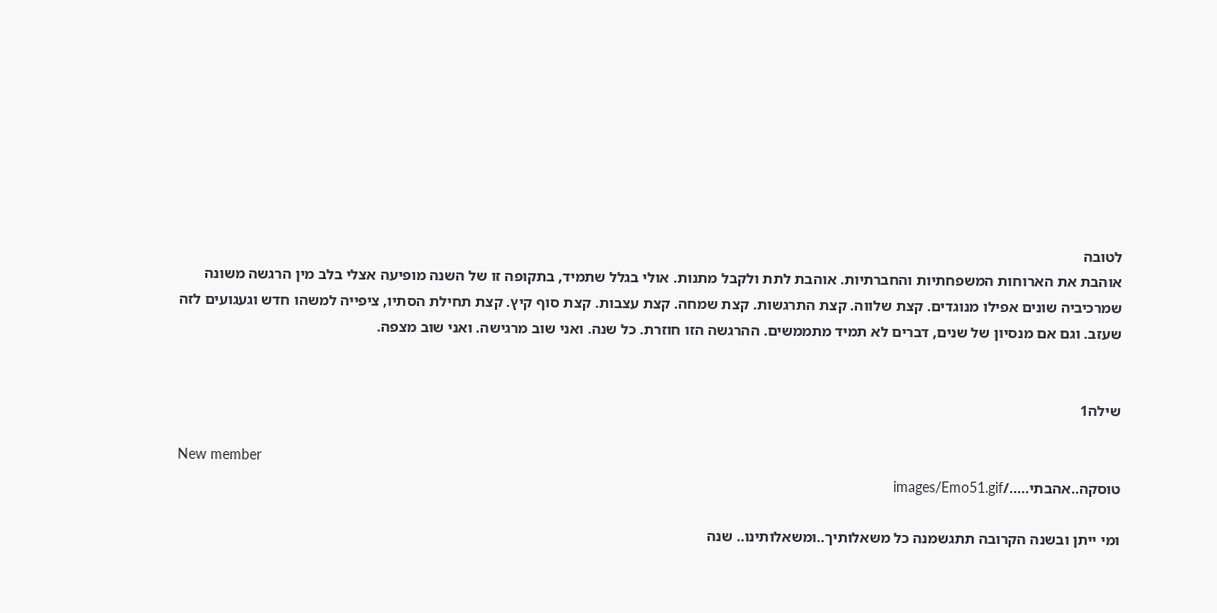לטובה
אוהבת את הארוחות המשפחתיות והחברתיות. אוהבת לתת ולקבל מתנות. אולי בגלל שתמיד, בתקופה זו של השנה מופיעה אצלי בלב מין הרגשה משונה שמרכיביה שונים אפילו מנוגדים. קצת שלווה. קצת התרגשות. קצת שמחה. קצת עצבות. קצת סוף קיץ. קצת תחילת הסתיו, ציפייה למשהו חדש וגעגועים לזה שעזב. וגם אם מנסיון של שנים, דברים לא תמיד מתממשים. ההרגשה הזו חוזרת. כל שנה. ואני שוב מרגישה. ואני שוב מצפה.


שילה1

New member
טוסקה..אהבתי...../images/Emo51.gif

ומי ייתן ובשנה הקרובה תתגשמנה כל משאלותיך..ומשאלותינו.. שנה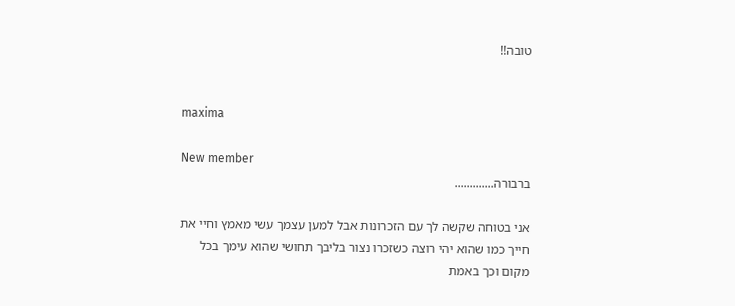טובה!!


maxima

New member
ברבורה.............

אני בטוחה שקשה לך עם הזכרונות אבל למען עצמך עשי מאמץ וחיי את חייך כמו שהוא יהי רוצה כשזכרו נצור בליבך תחושי שהוא עימך בכל מקום וכך באמת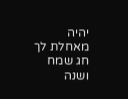יהיה מאחלת לך חג שמח ושנה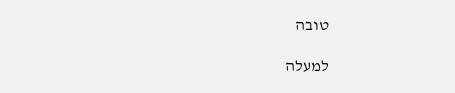טובה

למעלה